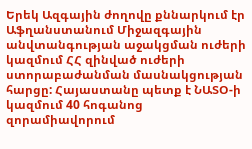Երեկ Ազգային ժողովը քննարկում էր Աֆղանստանում Միջազգային անվտանգության աջակցման ուժերի կազմում ՀՀ զինված ուժերի ստորաբաժանման մասնակցության հարցը: Հայաստանը պետք է ՆԱՏՕ-ի կազմում 40 հոգանոց զորամիավորում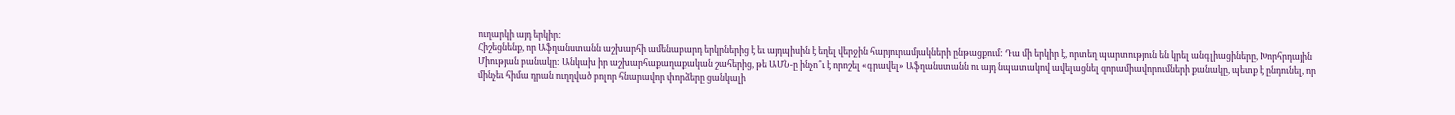ուղարկի այդ երկիր:
Հիշեցնենք, որ Աֆղանստանն աշխարհի ամենաբարդ երկրներից է եւ այդպիսին է եղել վերջին հարյուրամյակների ընթացքում: Դա մի երկիր է, որտեղ պարտություն են կրել անգլիացիները, Խորհրդային Միության բանակը: Անկախ իր աշխարհաքաղաքական շահերից, թե ԱՄՆ-ը ինչո՞ւ է որոշել «գրավել» Աֆղանստանն ու այդ նպատակով ավելացնել զորամիավորումների քանակը, պետք է ընդունել, որ մինչեւ հիմա դրան ուղղված բոլոր հնարավոր փորձերը ցանկալի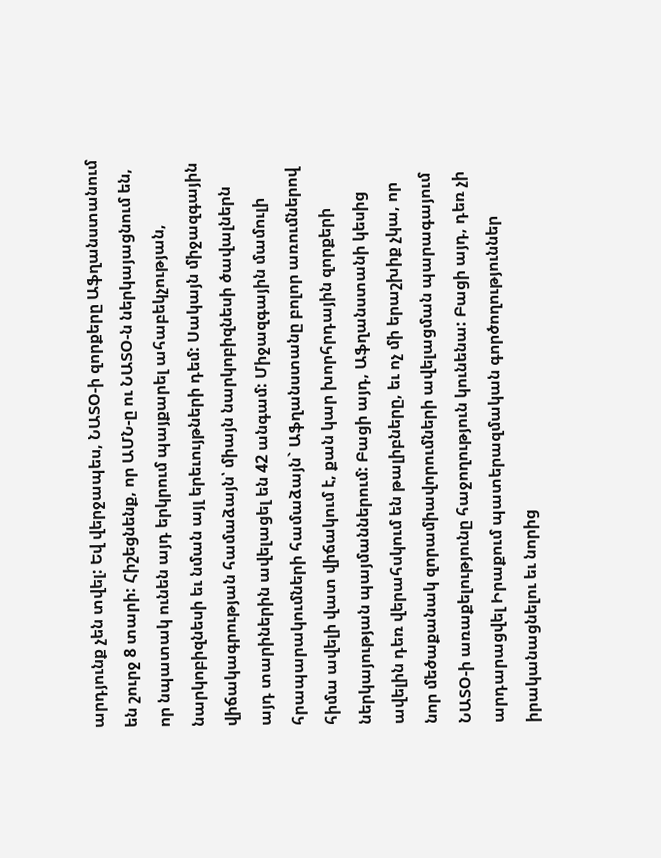արդյունք չեն տվել: Եվ վերջապես, ՆԱՏՕ-ի զորքերը Աֆղանստանում են շուրջ 8 տարի: Հիշեցնենք, որ ԱՄՆ-ը ու ՆԱՏՕ-ն ներկայացնում են, որ նպատակ ունեն այդ երկրում պայքարել ահաբեկչության, նարկոբիզնեսի եւ նման այլ երեւույթների դեմ: Սակայն միջազգային վիճակագրության համաձայն՝ միայն նարկոբիզնեսի ծավալներն այդ տարիներին ավելացել են 42 անգամ: Միջազգային մամուլի հրապարակումների համաձայն` Աֆղանստանը բոլոր առումներով հիմա ավելի վատ վիճակում է, քան կար խորհրդային զորքերի ներկայության պայմաններում: Բացի այդ, Աֆղանստանի կեսից ավելին դեռ վերահսկում են թալիբները, եւ ոչ մի երաշխիք չկա, որ նոր մեծաքանակ զորամիավորումների ավելացման պարագայում ՆԱՏՕ-ի առաքելությունը հաջողություն կունենա: Բացի այդ, դեռ չի արդարացվել Իրաքում պատերազմական գործողություններ իրականացնելու եւ նորից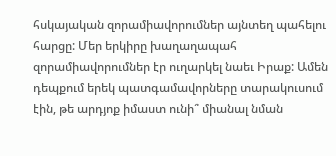հսկայական զորամիավորումներ այնտեղ պահելու հարցը: Մեր երկիրը խաղաղապահ զորամիավորումներ էր ուղարկել նաեւ Իրաք: Ամեն դեպքում երեկ պատգամավորները տարակուսում էին, թե արդյոք իմաստ ունի՞ միանալ նման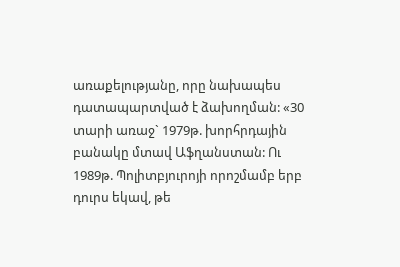առաքելությանը, որը նախապես դատապարտված է ձախողման: «30 տարի առաջ` 1979թ. խորհրդային բանակը մտավ Աֆղանստան: Ու 1989թ. Պոլիտբյուրոյի որոշմամբ երբ դուրս եկավ, թե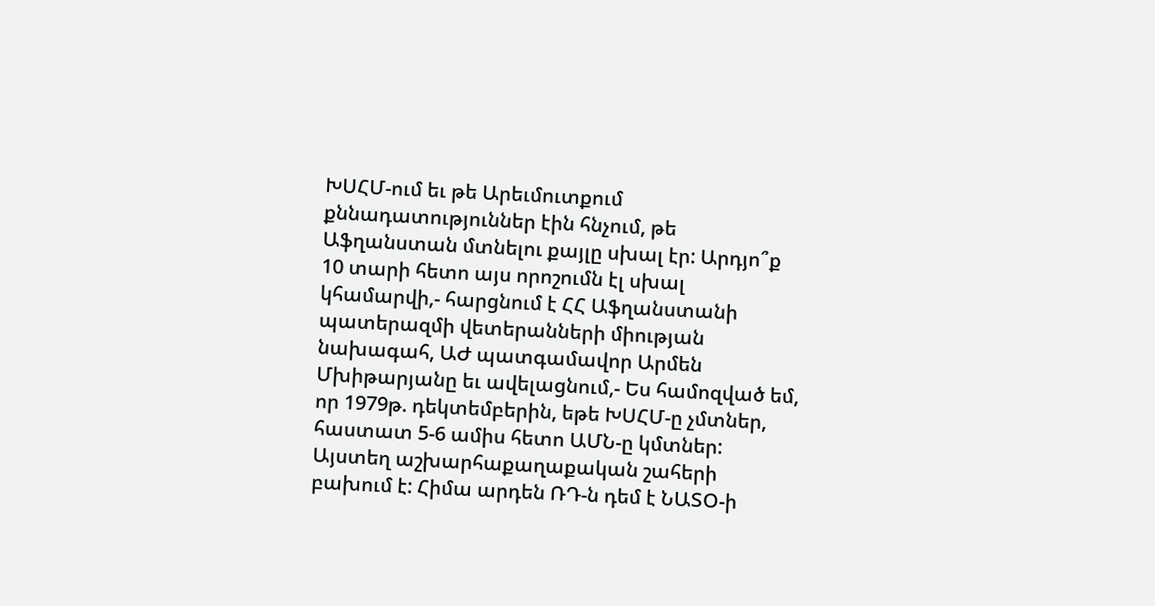ԽՍՀՄ-ում եւ թե Արեւմուտքում քննադատություններ էին հնչում, թե Աֆղանստան մտնելու քայլը սխալ էր: Արդյո՞ք 10 տարի հետո այս որոշումն էլ սխալ կհամարվի,- հարցնում է ՀՀ Աֆղանստանի պատերազմի վետերանների միության նախագահ, ԱԺ պատգամավոր Արմեն Մխիթարյանը եւ ավելացնում,- Ես համոզված եմ, որ 1979թ. դեկտեմբերին, եթե ԽՍՀՄ-ը չմտներ, հաստատ 5-6 ամիս հետո ԱՄՆ-ը կմտներ: Այստեղ աշխարհաքաղաքական շահերի բախում է: Հիմա արդեն ՌԴ-ն դեմ է ՆԱՏՕ-ի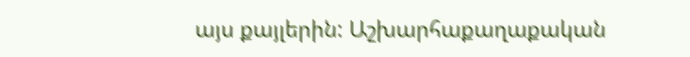այս քայլերին: Աշխարհաքաղաքական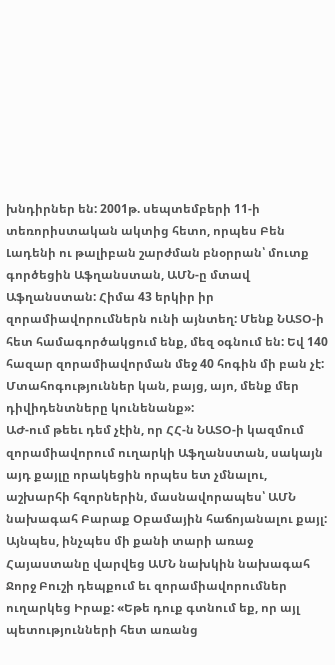խնդիրներ են: 2001թ. սեպտեմբերի 11-ի տեռորիստական ակտից հետո, որպես Բեն Լադենի ու թալիբան շարժման բնօրրան՝ մուտք գործեցին Աֆղանստան, ԱՄՆ-ը մտավ Աֆղանստան: Հիմա 43 երկիր իր զորամիավորումներն ունի այնտեղ: Մենք ՆԱՏՕ-ի հետ համագործակցում ենք, մեզ օգնում են: Եվ 140 հազար զորամիավորման մեջ 40 հոգին մի բան չէ: Մտահոգություններ կան, բայց, այո, մենք մեր դիվիդենտները կունենանք»:
ԱԺ-ում թեեւ դեմ չէին, որ ՀՀ-ն ՆԱՏՕ-ի կազմում զորամիավորում ուղարկի Աֆղանստան, սակայն այդ քայլը որակեցին որպես ետ չմնալու, աշխարհի հզորներին, մասնավորապես՝ ԱՄՆ նախագահ Բարաք Օբամային հաճոյանալու քայլ: Այնպես, ինչպես մի քանի տարի առաջ Հայաստանը վարվեց ԱՄՆ նախկին նախագահ Ջորջ Բուշի դեպքում եւ զորամիավորումներ ուղարկեց Իրաք: «Եթե դուք գտնում եք, որ այլ պետությունների հետ առանց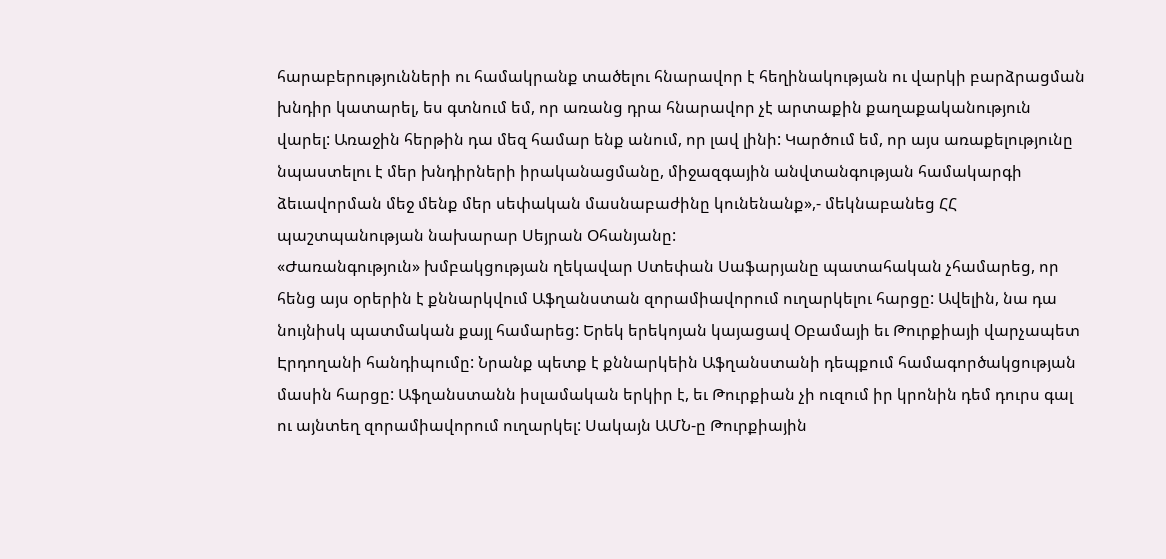հարաբերությունների ու համակրանք տածելու հնարավոր է հեղինակության ու վարկի բարձրացման խնդիր կատարել, ես գտնում եմ, որ առանց դրա հնարավոր չէ արտաքին քաղաքականություն վարել: Առաջին հերթին դա մեզ համար ենք անում, որ լավ լինի: Կարծում եմ, որ այս առաքելությունը նպաստելու է մեր խնդիրների իրականացմանը, միջազգային անվտանգության համակարգի ձեւավորման մեջ մենք մեր սեփական մասնաբաժինը կունենանք»,- մեկնաբանեց ՀՀ պաշտպանության նախարար Սեյրան Օհանյանը:
«Ժառանգություն» խմբակցության ղեկավար Ստեփան Սաֆարյանը պատահական չհամարեց, որ հենց այս օրերին է քննարկվում Աֆղանստան զորամիավորում ուղարկելու հարցը: Ավելին, նա դա նույնիսկ պատմական քայլ համարեց: Երեկ երեկոյան կայացավ Օբամայի եւ Թուրքիայի վարչապետ Էրդողանի հանդիպումը: Նրանք պետք է քննարկեին Աֆղանստանի դեպքում համագործակցության մասին հարցը: Աֆղանստանն իսլամական երկիր է, եւ Թուրքիան չի ուզում իր կրոնին դեմ դուրս գալ ու այնտեղ զորամիավորում ուղարկել: Սակայն ԱՄՆ-ը Թուրքիային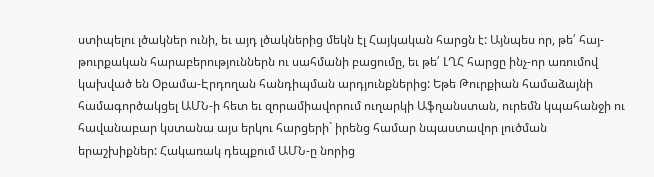ստիպելու լծակներ ունի, եւ այդ լծակներից մեկն էլ Հայկական հարցն է: Այնպես որ, թե՛ հայ-թուրքական հարաբերություններն ու սահմանի բացումը, եւ թե՛ ԼՂՀ հարցը ինչ-որ առումով կախված են Օբամա-Էրդողան հանդիպման արդյունքներից: Եթե Թուրքիան համաձայնի համագործակցել ԱՄՆ-ի հետ եւ զորամիավորում ուղարկի Աֆղանստան, ուրեմն կպահանջի ու հավանաբար կստանա այս երկու հարցերի` իրենց համար նպաստավոր լուծման երաշխիքներ: Հակառակ դեպքում ԱՄՆ-ը նորից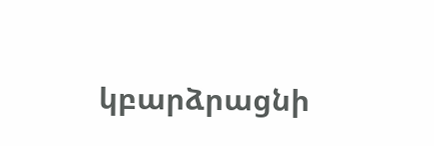կբարձրացնի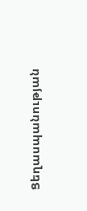Ցեղասպանության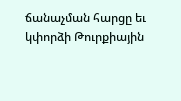ճանաչման հարցը եւ կփորձի Թուրքիային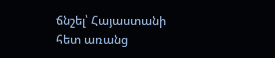ճնշել՝ Հայաստանի հետ առանց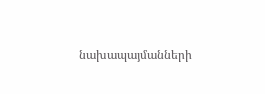նախապայմանների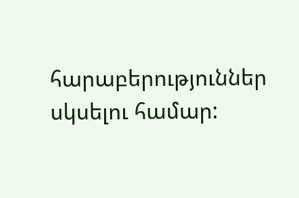հարաբերություններ սկսելու համար: